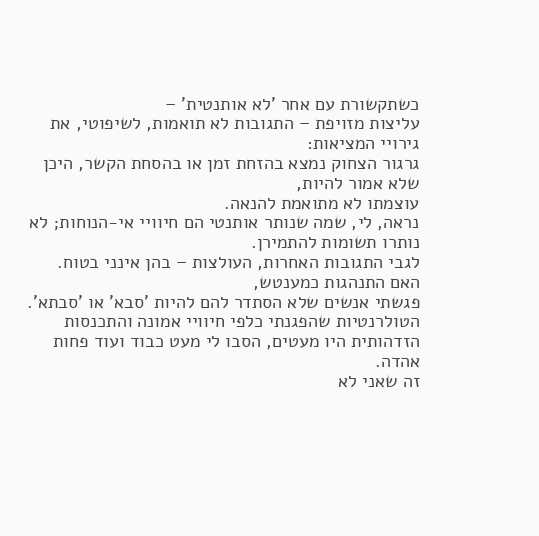כשתקשורת עם אחר 'לא אותנטית' –
עליצות מזויפת – התגובות לא תואמות, לשיפוטי, את גירויי המציאות:
גרגור הצחוק נמצא בהזחת זמן או בהסחת הקשר, היכן שלא אמור להיות,
עוצמתו לא מתואמת להנאה.
נראה, לי, שמה שנותר אותנטי הם חיוויי אי-הנוחות; לא נותרו תשומות להתמירן.
לגבי התגובות האחרות, העולצות – בהן אינני בטוח.
האם התנהגות כמענטש,
פגשתי אנשים שלא הסתדר להם להיות 'סבא' או 'סבתא'.
הטולרנטיות שהפגנתי כלפי חיוויי אמונה והתכנסות הזדהותית היו מעטים, הסבו לי מעט כבוד ועוד פחות אהדה.
זה שאני לא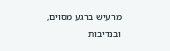מרעיש ברגע מסוים,
ובנדיבות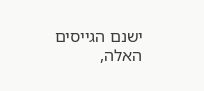ישנם הגייסים האלה,